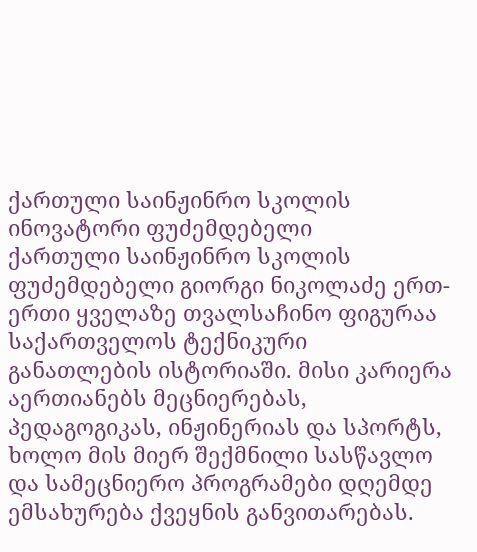ქართული საინჟინრო სკოლის ინოვატორი ფუძემდებელი
ქართული საინჟინრო სკოლის ფუძემდებელი გიორგი ნიკოლაძე ერთ-ერთი ყველაზე თვალსაჩინო ფიგურაა საქართველოს ტექნიკური განათლების ისტორიაში. მისი კარიერა აერთიანებს მეცნიერებას, პედაგოგიკას, ინჟინერიას და სპორტს, ხოლო მის მიერ შექმნილი სასწავლო და სამეცნიერო პროგრამები დღემდე ემსახურება ქვეყნის განვითარებას.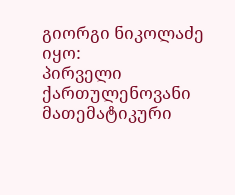გიორგი ნიკოლაძე იყო:
პირველი ქართულენოვანი მათემატიკური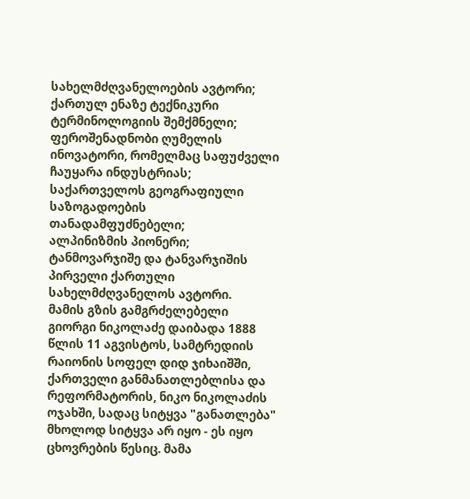სახელმძღვანელოების ავტორი;
ქართულ ენაზე ტექნიკური ტერმინოლოგიის შემქმნელი;
ფეროშენადნობი ღუმელის ინოვატორი, რომელმაც საფუძველი ჩაუყარა ინდუსტრიას;
საქართველოს გეოგრაფიული საზოგადოების თანადამფუძნებელი;
ალპინიზმის პიონერი;
ტანმოვარჯიშე და ტანვარჯიშის პირველი ქართული სახელმძღვანელოს ავტორი.
მამის გზის გამგრძელებელი
გიორგი ნიკოლაძე დაიბადა 1888 წლის 11 აგვისტოს, სამტრედიის რაიონის სოფელ დიდ ჯიხაიშში, ქართველი განმანათლებლისა და რეფორმატორის, ნიკო ნიკოლაძის ოჯახში, სადაც სიტყვა "განათლება" მხოლოდ სიტყვა არ იყო - ეს იყო ცხოვრების წესიც. მამა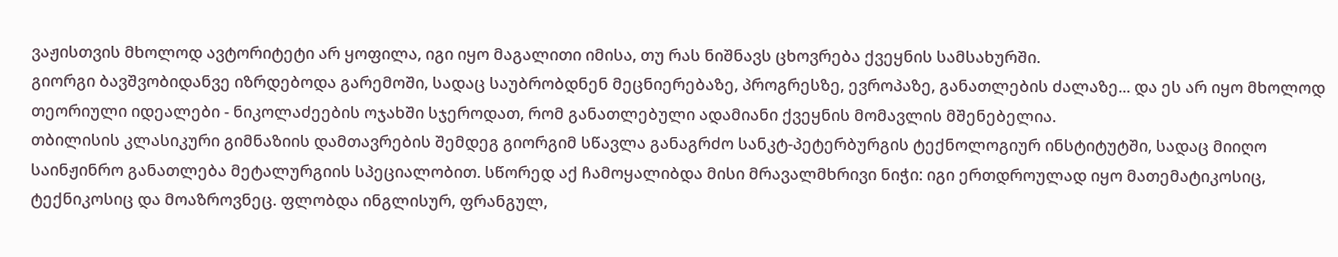ვაჟისთვის მხოლოდ ავტორიტეტი არ ყოფილა, იგი იყო მაგალითი იმისა, თუ რას ნიშნავს ცხოვრება ქვეყნის სამსახურში.
გიორგი ბავშვობიდანვე იზრდებოდა გარემოში, სადაც საუბრობდნენ მეცნიერებაზე, პროგრესზე, ევროპაზე, განათლების ძალაზე... და ეს არ იყო მხოლოდ თეორიული იდეალები - ნიკოლაძეების ოჯახში სჯეროდათ, რომ განათლებული ადამიანი ქვეყნის მომავლის მშენებელია.
თბილისის კლასიკური გიმნაზიის დამთავრების შემდეგ გიორგიმ სწავლა განაგრძო სანკტ-პეტერბურგის ტექნოლოგიურ ინსტიტუტში, სადაც მიიღო საინჟინრო განათლება მეტალურგიის სპეციალობით. სწორედ აქ ჩამოყალიბდა მისი მრავალმხრივი ნიჭი: იგი ერთდროულად იყო მათემატიკოსიც, ტექნიკოსიც და მოაზროვნეც. ფლობდა ინგლისურ, ფრანგულ,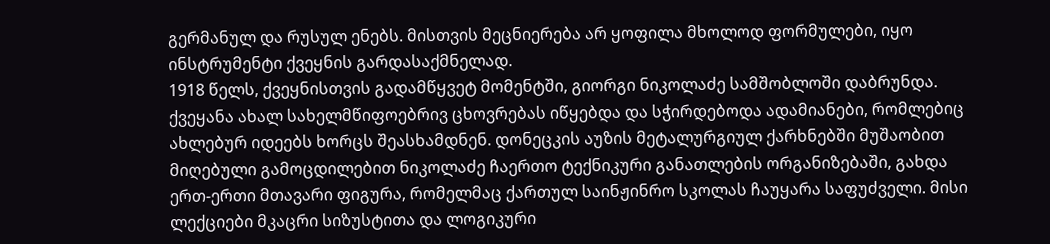გერმანულ და რუსულ ენებს. მისთვის მეცნიერება არ ყოფილა მხოლოდ ფორმულები, იყო ინსტრუმენტი ქვეყნის გარდასაქმნელად.
1918 წელს, ქვეყნისთვის გადამწყვეტ მომენტში, გიორგი ნიკოლაძე სამშობლოში დაბრუნდა. ქვეყანა ახალ სახელმწიფოებრივ ცხოვრებას იწყებდა და სჭირდებოდა ადამიანები, რომლებიც ახლებურ იდეებს ხორცს შეასხამდნენ. დონეცკის აუზის მეტალურგიულ ქარხნებში მუშაობით მიღებული გამოცდილებით ნიკოლაძე ჩაერთო ტექნიკური განათლების ორგანიზებაში, გახდა ერთ-ერთი მთავარი ფიგურა, რომელმაც ქართულ საინჟინრო სკოლას ჩაუყარა საფუძველი. მისი ლექციები მკაცრი სიზუსტითა და ლოგიკური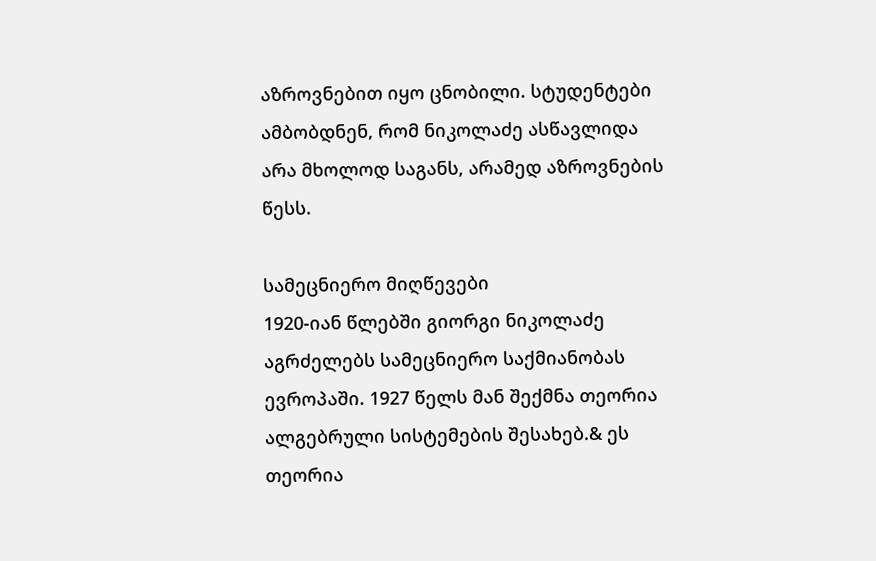აზროვნებით იყო ცნობილი. სტუდენტები ამბობდნენ, რომ ნიკოლაძე ასწავლიდა არა მხოლოდ საგანს, არამედ აზროვნების წესს.

სამეცნიერო მიღწევები
1920-იან წლებში გიორგი ნიკოლაძე აგრძელებს სამეცნიერო საქმიანობას ევროპაში. 1927 წელს მან შექმნა თეორია ალგებრული სისტემების შესახებ.& ეს თეორია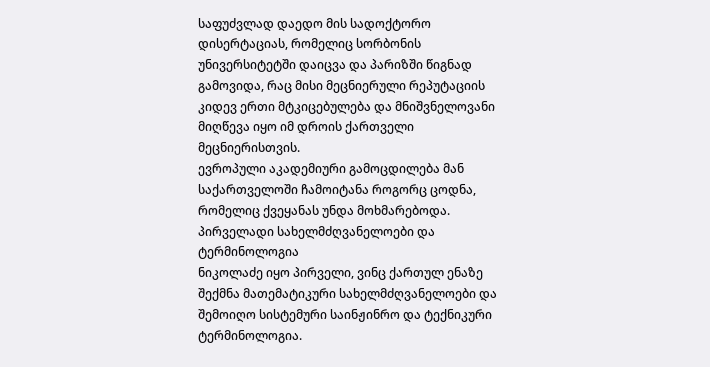საფუძვლად დაედო მის სადოქტორო დისერტაციას, რომელიც სორბონის უნივერსიტეტში დაიცვა და პარიზში წიგნად გამოვიდა, რაც მისი მეცნიერული რეპუტაციის კიდევ ერთი მტკიცებულება და მნიშვნელოვანი მიღწევა იყო იმ დროის ქართველი მეცნიერისთვის.
ევროპული აკადემიური გამოცდილება მან საქართველოში ჩამოიტანა როგორც ცოდნა, რომელიც ქვეყანას უნდა მოხმარებოდა.
პირველადი სახელმძღვანელოები და ტერმინოლოგია
ნიკოლაძე იყო პირველი, ვინც ქართულ ენაზე შექმნა მათემატიკური სახელმძღვანელოები და შემოიღო სისტემური საინჟინრო და ტექნიკური ტერმინოლოგია.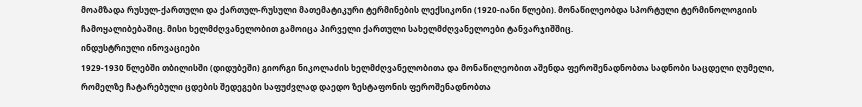მოამზადა რუსულ‑ქართული და ქართულ‑რუსული მათემატიკური ტერმინების ლექსიკონი (1920-იანი წლები). მონაწილეობდა სპორტული ტერმინოლოგიის ჩამოყალიბებაშიც. მისი ხელმძღვანელობით გამოიცა პირველი ქართული სახელმძღვანელოები ტანვარჯიშშიც.
ინდუსტრიული ინოვაციები
1929-1930 წლებში თბილისში (დიდუბეში) გიორგი ნიკოლაძის ხელმძღვანელობითა და მონაწილეობით აშენდა ფეროშენადნობთა სადნობი საცდელი ღუმელი, რომელზე ჩატარებული ცდების შედეგები საფუძვლად დაედო ზესტაფონის ფეროშენადნობთა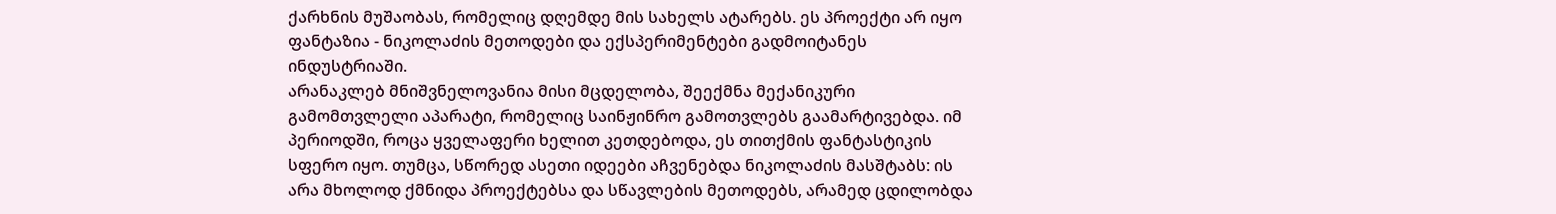ქარხნის მუშაობას, რომელიც დღემდე მის სახელს ატარებს. ეს პროექტი არ იყო ფანტაზია - ნიკოლაძის მეთოდები და ექსპერიმენტები გადმოიტანეს ინდუსტრიაში.
არანაკლებ მნიშვნელოვანია მისი მცდელობა, შეექმნა მექანიკური გამომთვლელი აპარატი, რომელიც საინჟინრო გამოთვლებს გაამარტივებდა. იმ პერიოდში, როცა ყველაფერი ხელით კეთდებოდა, ეს თითქმის ფანტასტიკის სფერო იყო. თუმცა, სწორედ ასეთი იდეები აჩვენებდა ნიკოლაძის მასშტაბს: ის არა მხოლოდ ქმნიდა პროექტებსა და სწავლების მეთოდებს, არამედ ცდილობდა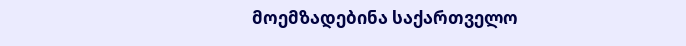მოემზადებინა საქართველო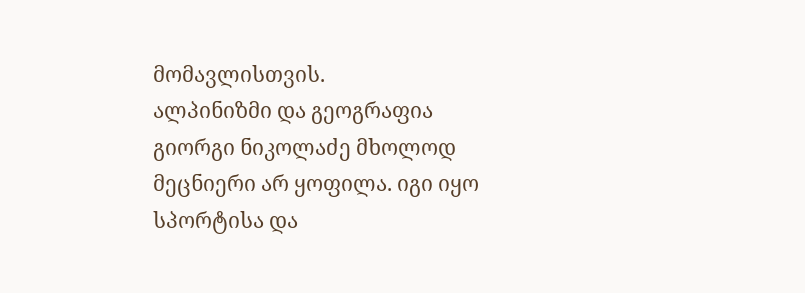მომავლისთვის.
ალპინიზმი და გეოგრაფია
გიორგი ნიკოლაძე მხოლოდ მეცნიერი არ ყოფილა. იგი იყო სპორტისა და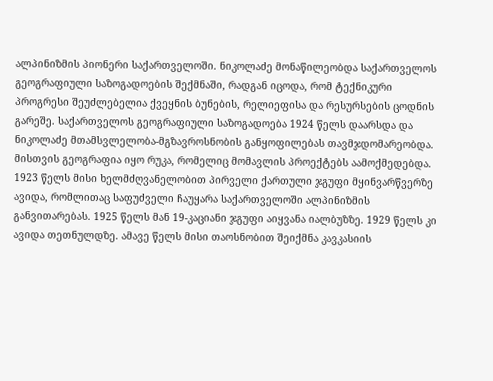ალპინიზმის პიონერი საქართველოში. ნიკოლაძე მონაწილეობდა საქართველოს გეოგრაფიული საზოგადოების შექმნაში, რადგან იცოდა, რომ ტექნიკური პროგრესი შეუძლებელია ქვეყნის ბუნების, რელიეფისა და რესურსების ცოდნის გარეშე. საქართველოს გეოგრაფიული საზოგადოება 1924 წელს დაარსდა და ნიკოლაძე მთამსვლელობა-მგზავროსნობის განყოფილებას თავმჯდომარეობდა. მისთვის გეოგრაფია იყო რუკა, რომელიც მომავლის პროექტებს აამოქმედებდა. 1923 წელს მისი ხელმძღვანელობით პირველი ქართული ჯგუფი მყინვარწვერზე ავიდა, რომლითაც საფუძველი ჩაუყარა საქართველოში ალპინიზმის განვითარებას. 1925 წელს მან 19-კაციანი ჯგუფი აიყვანა იალბუზზე. 1929 წელს კი ავიდა თეთნულდზე. ამავე წელს მისი თაოსნობით შეიქმნა კავკასიის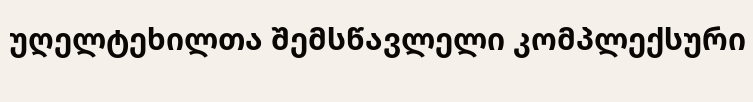უღელტეხილთა შემსწავლელი კომპლექსური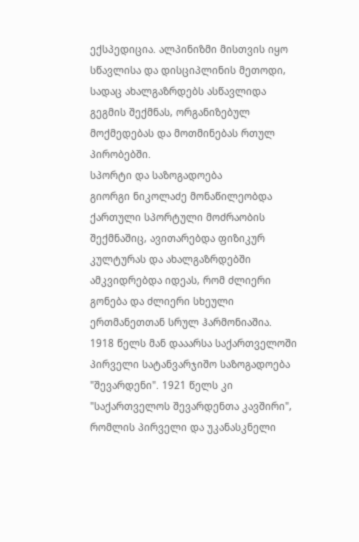ექსპედიცია. ალპინიზმი მისთვის იყო სწავლისა და დისციპლინის მეთოდი, სადაც ახალგაზრდებს ასწავლიდა გეგმის შექმნას, ორგანიზებულ მოქმედებას და მოთმინებას რთულ პირობებში.
სპორტი და საზოგადოება
გიორგი ნიკოლაძე მონაწილეობდა ქართული სპორტული მოძრაობის შექმნაშიც, ავითარებდა ფიზიკურ კულტურას და ახალგაზრდებში ამკვიდრებდა იდეას, რომ ძლიერი გონება და ძლიერი სხეული ერთმანეთთან სრულ ჰარმონიაშია.
1918 წელს მან დააარსა საქართველოში პირველი სატანვარჯიშო საზოგადოება "შევარდენი". 1921 წელს კი "საქართველოს შევარდენთა კავშირი", რომლის პირველი და უკანასკნელი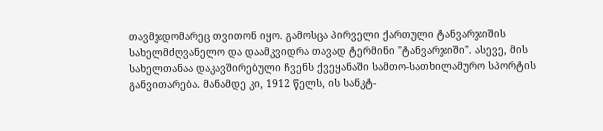თავმჯდომარეც თვითონ იყო. გამოსცა პირველი ქართული ტანვარჯიშის სახელმძღვანელო და დაამკვიდრა თავად ტერმინი "ტანვარჯიში". ასევე, მის სახელთანაა დაკავშირებული ჩვენს ქვეყანაში სამთო-სათხილამურო სპორტის განვითარება. მანამდე კი, 1912 წელს, ის სანკტ-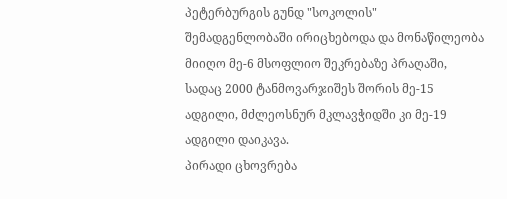პეტერბურგის გუნდ "სოკოლის" შემადგენლობაში ირიცხებოდა და მონაწილეობა მიიღო მე-6 მსოფლიო შეკრებაზე პრაღაში, სადაც 2000 ტანმოვარჯიშეს შორის მე-15 ადგილი, მძლეოსნურ მკლავჭიდში კი მე-19 ადგილი დაიკავა.
პირადი ცხოვრება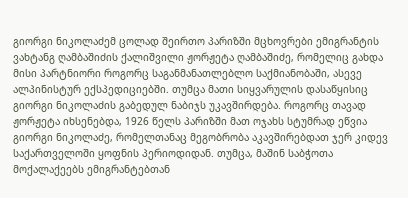გიორგი ნიკოლაძემ ცოლად შეირთო პარიზში მცხოვრები ემიგრანტის ვახტანგ ღამბაშიძის ქალიშვილი ჟორჟეტა ღამბაშიძე, რომელიც გახდა მისი პარტნიორი როგორც საგანმანათლებლო საქმიანობაში, ასევე ალპინისტურ ექსპედიციებში. თუმცა მათი სიყვარულის დასაწყისიც გიორგი ნიკოლაძის გაბედულ ნაბიჯს უკავშირდება. როგორც თავად ჟორჟეტა იხსენებდა, 1926 წელს პარიზში მათ ოჯახს სტუმრად ეწვია გიორგი ნიკოლაძე, რომელთანაც მეგობრობა აკავშირებდათ ჯერ კიდევ საქართველოში ყოფნის პერიოდიდან. თუმცა, მაშინ საბჭოთა მოქალაქეებს ემიგრანტებთან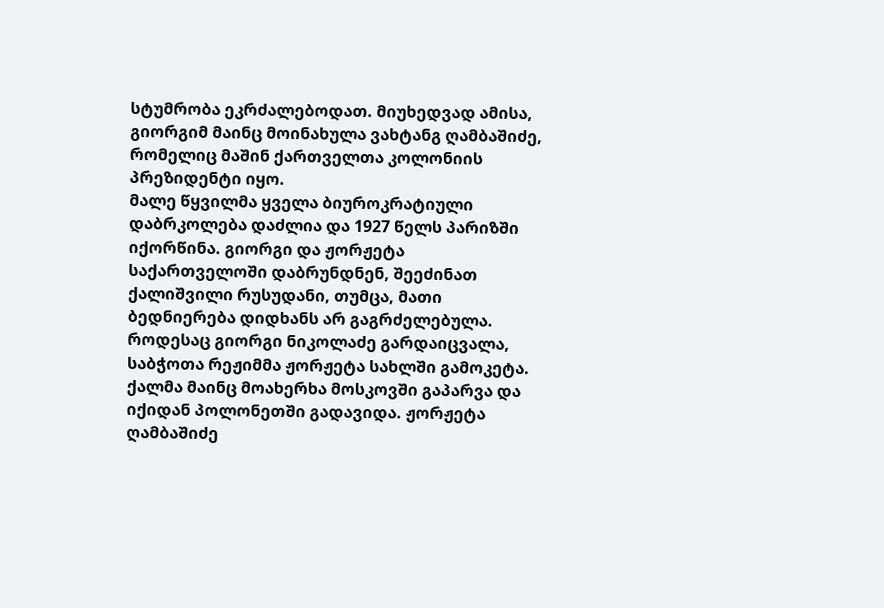სტუმრობა ეკრძალებოდათ. მიუხედვად ამისა, გიორგიმ მაინც მოინახულა ვახტანგ ღამბაშიძე, რომელიც მაშინ ქართველთა კოლონიის პრეზიდენტი იყო.
მალე წყვილმა ყველა ბიუროკრატიული დაბრკოლება დაძლია და 1927 წელს პარიზში იქორწინა. გიორგი და ჟორჟეტა საქართველოში დაბრუნდნენ, შეეძინათ ქალიშვილი რუსუდანი, თუმცა, მათი ბედნიერება დიდხანს არ გაგრძელებულა. როდესაც გიორგი ნიკოლაძე გარდაიცვალა, საბჭოთა რეჟიმმა ჟორჟეტა სახლში გამოკეტა. ქალმა მაინც მოახერხა მოსკოვში გაპარვა და იქიდან პოლონეთში გადავიდა. ჟორჟეტა ღამბაშიძე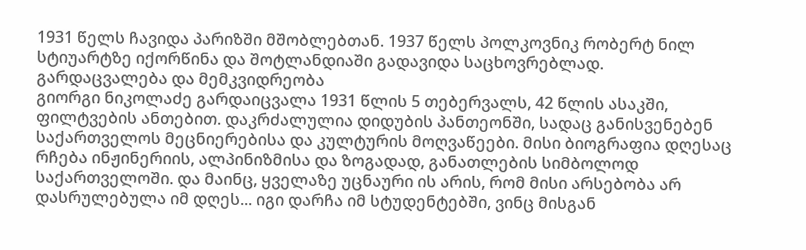1931 წელს ჩავიდა პარიზში მშობლებთან. 1937 წელს პოლკოვნიკ რობერტ ნილ სტიუარტზე იქორწინა და შოტლანდიაში გადავიდა საცხოვრებლად.
გარდაცვალება და მემკვიდრეობა
გიორგი ნიკოლაძე გარდაიცვალა 1931 წლის 5 თებერვალს, 42 წლის ასაკში, ფილტვების ანთებით. დაკრძალულია დიდუბის პანთეონში, სადაც განისვენებენ საქართველოს მეცნიერებისა და კულტურის მოღვაწეები. მისი ბიოგრაფია დღესაც რჩება ინჟინერიის, ალპინიზმისა და ზოგადად, განათლების სიმბოლოდ საქართველოში. და მაინც, ყველაზე უცნაური ის არის, რომ მისი არსებობა არ დასრულებულა იმ დღეს... იგი დარჩა იმ სტუდენტებში, ვინც მისგან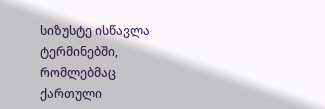სიზუსტე ისწავლა ტერმინებში, რომლებმაც ქართული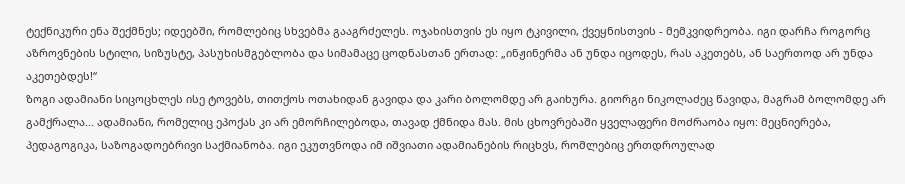ტექნიკური ენა შექმნეს; იდეებში, რომლებიც სხვებმა გააგრძელეს. ოჯახისთვის ეს იყო ტკივილი, ქვეყნისთვის - მემკვიდრეობა. იგი დარჩა როგორც აზროვნების სტილი, სიზუსტე, პასუხისმგებლობა და სიმამაცე ცოდნასთან ერთად: „ინჟინერმა ან უნდა იცოდეს, რას აკეთებს, ან საერთოდ არ უნდა აკეთებდეს!“
ზოგი ადამიანი სიცოცხლეს ისე ტოვებს, თითქოს ოთახიდან გავიდა და კარი ბოლომდე არ გაიხურა. გიორგი ნიკოლაძეც წავიდა, მაგრამ ბოლომდე არ გამქრალა... ადამიანი, რომელიც ეპოქას კი არ ემორჩილებოდა, თავად ქმნიდა მას. მის ცხოვრებაში ყველაფერი მოძრაობა იყო: მეცნიერება, პედაგოგიკა, საზოგადოებრივი საქმიანობა. იგი ეკუთვნოდა იმ იშვიათი ადამიანების რიცხვს, რომლებიც ერთდროულად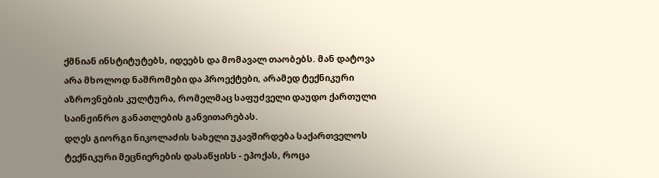ქმნიან ინსტიტუტებს, იდეებს და მომავალ თაობებს. მან დატოვა არა მხოლოდ ნაშრომები და პროექტები, არამედ ტექნიკური აზროვნების კულტურა, რომელმაც საფუძველი დაუდო ქართული საინჟინრო განათლების განვითარებას.
დღეს გიორგი ნიკოლაძის სახელი უკავშირდება საქართველოს ტექნიკური მეცნიერების დასაწყისს - ეპოქას, როცა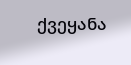ქვეყანა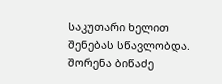საკუთარი ხელით შენებას სწავლობდა.
შორენა ბიწაძე